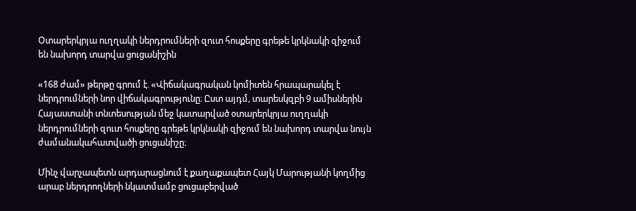Օտարերկրյա ուղղակի ներդրումների զուտ հոսքերը գրեթե կրկնակի զիջում են նախորդ տարվա ցուցանիշին

«168 ժամ» թերթը գրում է. «Վիճակագրական կոմիտեն հրապարակել է ներդրումների նոր վիճակագրությունը։ Ըստ այդմ, տարեսկզբի 9 ամիսներին Հայաստանի տնտեսության մեջ կատարված օտարերկրյա ուղղակի ներդրումների զուտ հոսքերը գրեթե կրկնակի զիջում են նախորդ տարվա նույն ժամանակահատվածի ցուցանիշը։

Մինչ վարչապետն արդարացնում է քաղաքապետ Հայկ Մարությանի կողմից արաբ ներդրողների նկատմամբ ցուցաբերված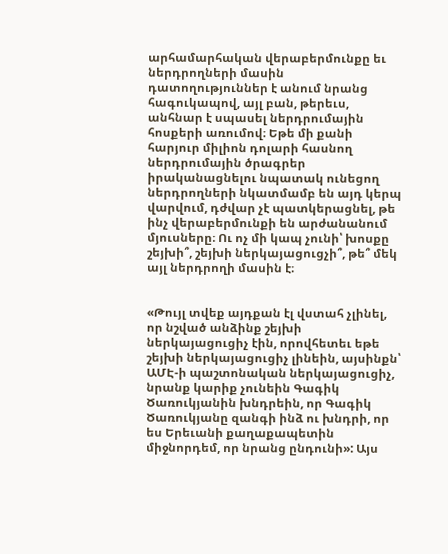արհամարհական վերաբերմունքը եւ ներդրողների մասին դատողություններ է անում նրանց հագուկապով, այլ բան, թերեւս, անհնար է սպասել ներդրումային հոսքերի առումով։ Եթե մի քանի հարյուր միլիոն դոլարի հասնող ներդրումային ծրագրեր իրականացնելու նպատակ ունեցող ներդրողների նկատմամբ են այդ կերպ վարվում, դժվար չէ պատկերացնել, թե ինչ վերաբերմունքի են արժանանում մյուսները։ Ու ոչ մի կապ չունի՝ խոսքը շեյխի՞, շեյխի ներկայացուցչի՞, թե՞ մեկ այլ ներդրողի մասին է։


«Թույլ տվեք այդքան էլ վստահ չլինել, որ նշված անձինք շեյխի ներկայացուցիչ էին, որովհետեւ եթե շեյխի ներկայացուցիչ լինեին, այսինքն՝ ԱՄԷ-ի պաշտոնական ներկայացուցիչ, նրանք կարիք չունեին Գագիկ Ծառուկյանին խնդրեին, որ Գագիկ Ծառուկյանը զանգի ինձ ու խնդրի, որ ես Երեւանի քաղաքապետին միջնորդեմ, որ նրանց ընդունի»: Այս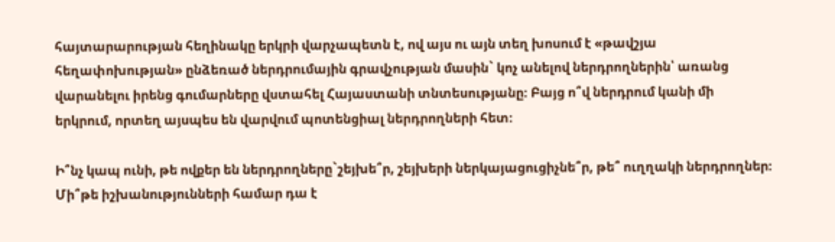հայտարարության հեղինակը երկրի վարչապետն է, ով այս ու այն տեղ խոսում է «թավշյա հեղափոխության» ընձեռած ներդրումային գրավչության մասին` կոչ անելով ներդրողներին՝ առանց վարանելու իրենց գումարները վստահել Հայաստանի տնտեսությանը։ Բայց ո՞վ ներդրում կանի մի երկրում, որտեղ այսպես են վարվում պոտենցիալ ներդրողների հետ։

Ի՞նչ կապ ունի, թե ովքեր են ներդրողները`շեյխե՞ր, շեյխերի ներկայացուցիչնե՞ր, թե՞ ուղղակի ներդրողներ։ Մի՞թե իշխանությունների համար դա է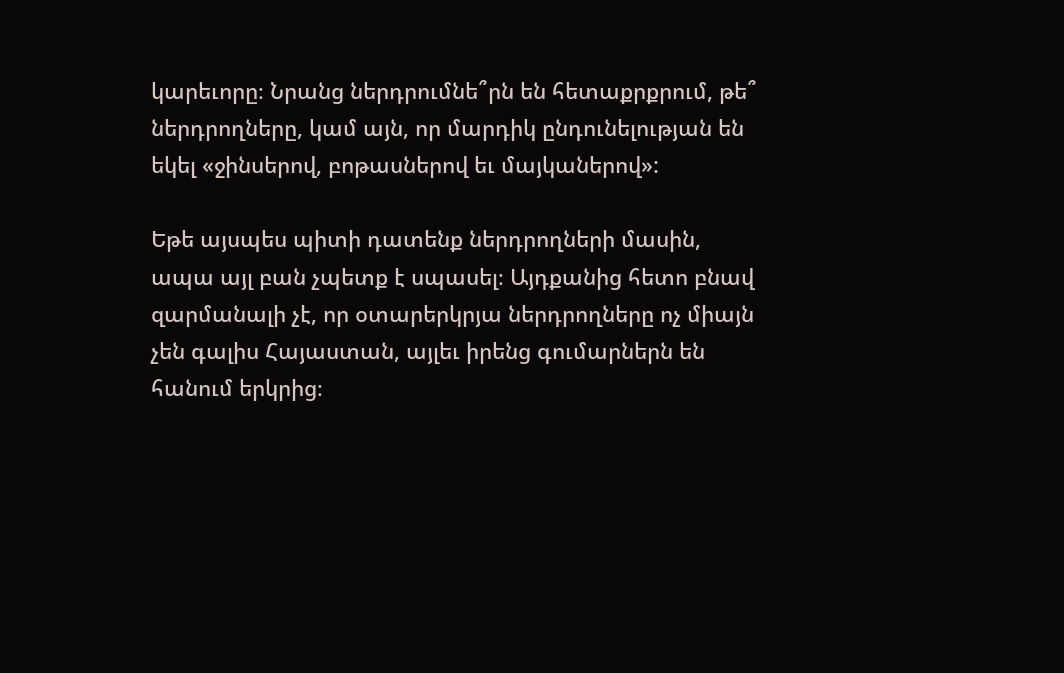կարեւորը։ Նրանց ներդրումնե՞րն են հետաքրքրում, թե՞ ներդրողները, կամ այն, որ մարդիկ ընդունելության են եկել «ջինսերով, բոթասներով եւ մայկաներով»:

Եթե այսպես պիտի դատենք ներդրողների մասին, ապա այլ բան չպետք է սպասել։ Այդքանից հետո բնավ զարմանալի չէ, որ օտարերկրյա ներդրողները ոչ միայն չեն գալիս Հայաստան, այլեւ իրենց գումարներն են հանում երկրից։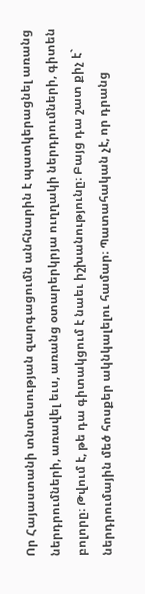Որ Հայաստանի տնտեսության զարգացումն անհնարին է պատկերացնել առանց ներդրումների, առավել եւս, առանց օտարերկրյա ուղղակի ներդրումների, գիտեն բոլորը։ Թվում է, թե դա գիտակցում է նաեւ իշխանությունը։ Բայց դա շատ քիչ է` ներդրումային մեծ հոսքեր ակնկալելու համար։ Պատահական չէ, որ դրանց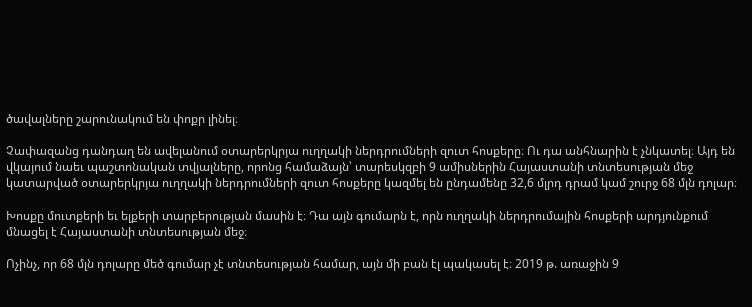ծավալները շարունակում են փոքր լինել։

Չափազանց դանդաղ են ավելանում օտարերկրյա ուղղակի ներդրումների զուտ հոսքերը։ Ու դա անհնարին է չնկատել։ Այդ են վկայում նաեւ պաշտոնական տվյալները, որոնց համաձայն՝ տարեսկզբի 9 ամիսներին Հայաստանի տնտեսության մեջ կատարված օտարերկրյա ուղղակի ներդրումների զուտ հոսքերը կազմել են ընդամենը 32,6 մլրդ դրամ կամ շուրջ 68 մլն դոլար։

Խոսքը մուտքերի եւ ելքերի տարբերության մասին է։ Դա այն գումարն է, որն ուղղակի ներդրումային հոսքերի արդյունքում մնացել է Հայաստանի տնտեսության մեջ։

Ոչինչ, որ 68 մլն դոլարը մեծ գումար չէ տնտեսության համար, այն մի բան էլ պակասել է։ 2019 թ. առաջին 9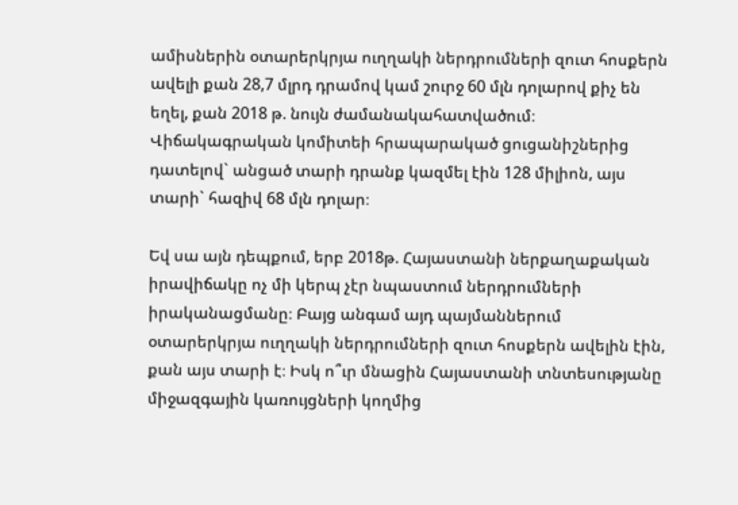ամիսներին օտարերկրյա ուղղակի ներդրումների զուտ հոսքերն ավելի քան 28,7 մլրդ դրամով կամ շուրջ 60 մլն դոլարով քիչ են եղել, քան 2018 թ. նույն ժամանակահատվածում։ Վիճակագրական կոմիտեի հրապարակած ցուցանիշներից դատելով` անցած տարի դրանք կազմել էին 128 միլիոն, այս տարի` հազիվ 68 մլն դոլար։

Եվ սա այն դեպքում, երբ 2018թ. Հայաստանի ներքաղաքական իրավիճակը ոչ մի կերպ չէր նպաստում ներդրումների իրականացմանը։ Բայց անգամ այդ պայմաններում օտարերկրյա ուղղակի ներդրումների զուտ հոսքերն ավելին էին, քան այս տարի է։ Իսկ ո՞ւր մնացին Հայաստանի տնտեսությանը միջազգային կառույցների կողմից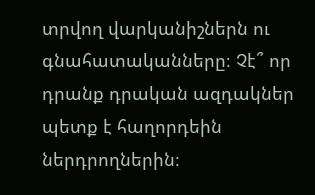տրվող վարկանիշներն ու գնահատականները։ Չէ՞ որ դրանք դրական ազդակներ պետք է հաղորդեին ներդրողներին։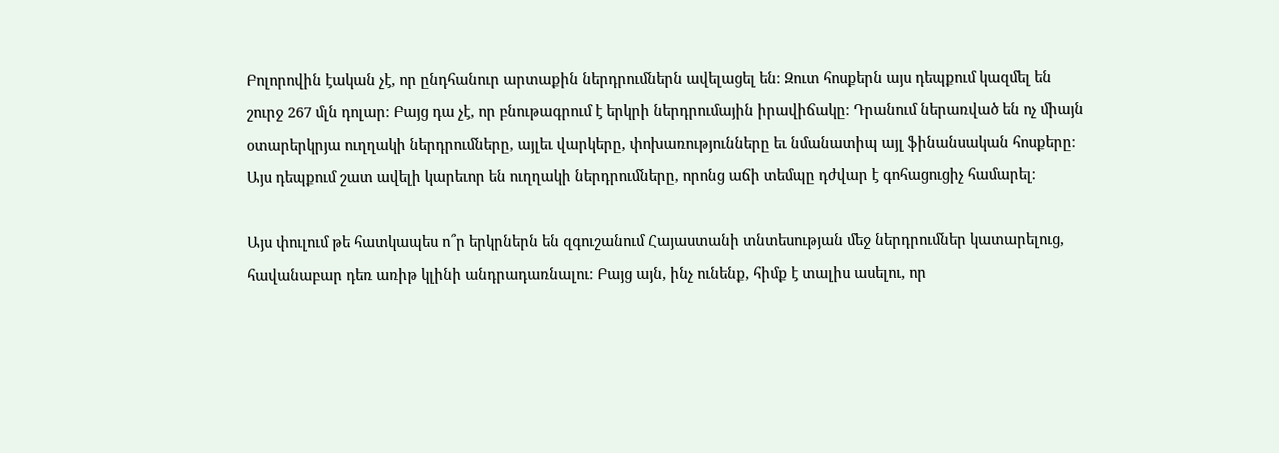Բոլորովին էական չէ, որ ընդհանուր արտաքին ներդրումներն ավելացել են։ Զուտ հոսքերն այս դեպքում կազմել են շուրջ 267 մլն դոլար։ Բայց դա չէ, որ բնութագրում է երկրի ներդրումային իրավիճակը։ Դրանում ներառված են ոչ միայն օտարերկրյա ուղղակի ներդրումները, այլեւ վարկերը, փոխառությունները եւ նմանատիպ այլ ֆինանսական հոսքերը։ Այս դեպքում շատ ավելի կարեւոր են ուղղակի ներդրումները, որոնց աճի տեմպը դժվար է գոհացուցիչ համարել։

Այս փուլում թե հատկապես ո՞ր երկրներն են զգուշանում Հայաստանի տնտեսության մեջ ներդրումներ կատարելուց, հավանաբար դեռ առիթ կլինի անդրադառնալու։ Բայց այն, ինչ ունենք, հիմք է տալիս ասելու, որ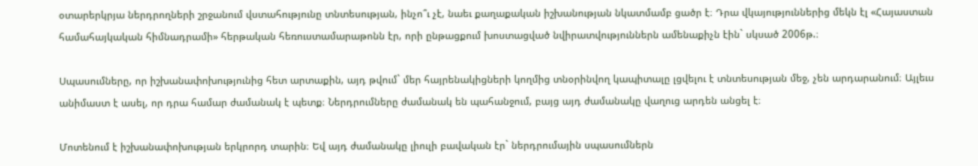օտարերկրյա ներդրողների շրջանում վստահությունը տնտեսության, ինչո՞ւ չէ, նաեւ քաղաքական իշխանության նկատմամբ ցածր է։ Դրա վկայություններից մեկն էլ «Հայաստան համահայկական հիմնադրամի» հերթական հեռուստամարաթոնն էր, որի ընթացքում խոստացված նվիրատվություններն ամենաքիչն էին` սկսած 2006թ.։

Սպասումները, որ իշխանափոխությունից հետ արտաքին, այդ թվում` մեր հայրենակիցների կողմից տնօրինվող կապիտալը լցվելու է տնտեսության մեջ, չեն արդարանում։ Այլեւս անիմաստ է ասել, որ դրա համար ժամանակ է պետք։ Ներդրումները ժամանակ են պահանջում, բայց այդ ժամանակը վաղուց արդեն անցել է։

Մոտենում է իշխանափոխության երկրորդ տարին։ Եվ այդ ժամանակը լիուլի բավական էր` ներդրումային սպասումներն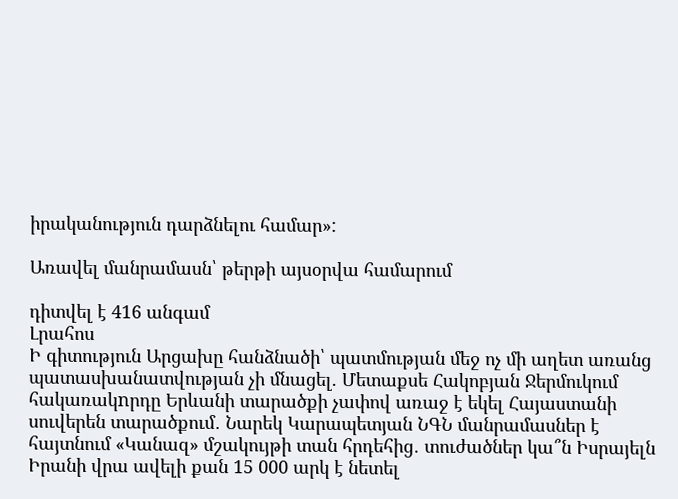իրականություն դարձնելու համար»:

Առավել մանրամասն՝ թերթի այսօրվա համարում

դիտվել է 416 անգամ
Լրահոս
Ի գիտություն Արցախը հանձնածի՝ պատմության մեջ ոչ մի աղետ առանց պատասխանատվության չի մնացել. Մետաքսե Հակոբյան Ջերմուկում հակառակnրդը Երևանի տարածքի չափով առաջ է եկել Հայաստանի սուվերեն տարածքում․ Նարեկ Կարապետյան ՆԳՆ մանրամասներ է հայտնում «Կանազ» մշակույթի տան հրդեհից․ տուժածներ կա՞ն Իսրայելն Իրանի վրա ավելի քան 15 000 արկ է նետել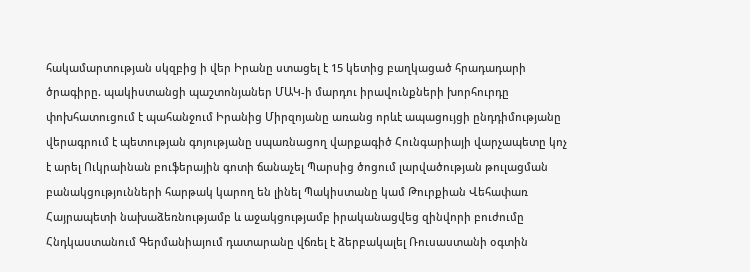հակամարտության սկզբից ի վեր Իրանը ստացել է 15 կետից բաղկացած հրադադարի ծրագիրը. պակիստանցի պաշտոնյաներ ՄԱԿ-ի մարդու իրավունքների խորհուրդը փոխհատուցում է պահանջում Իրանից Միրզոյանը առանց որևէ ապացույցի ընդդիմությանը վերագրում է պետության գոյությանը uպառնացող վարքագիծ Հունգարիայի վարչապետը կոչ է արել Ուկրաինան բուֆերային գոտի ճանաչել Պարսից ծոցում լարվածության թուլացման բանակցությունների հարթակ կարող են լինել Պակիստանը կամ Թուրքիան Վեհափառ Հայրապետի նախաձեռնությամբ և աջակցությամբ իրականացվեց զինվորի բուժումը Հնդկաստանում Գերմանիայում դատարանը վճռել է ձերբակալել Ռուսաստանի օգտին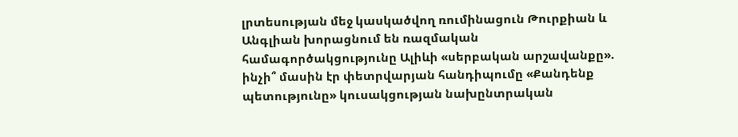լրտեսության մեջ կասկածվող ռումինացուն Թուրքիան և Անգլիան խորացնում են ռազմական համագործակցությունը Ալիևի «սերբական արշավանքը». ինչի՞ մասին էր փետրվարյան հանդիպումը «Քանդենք պետությունը» կուսակցության նախընտրական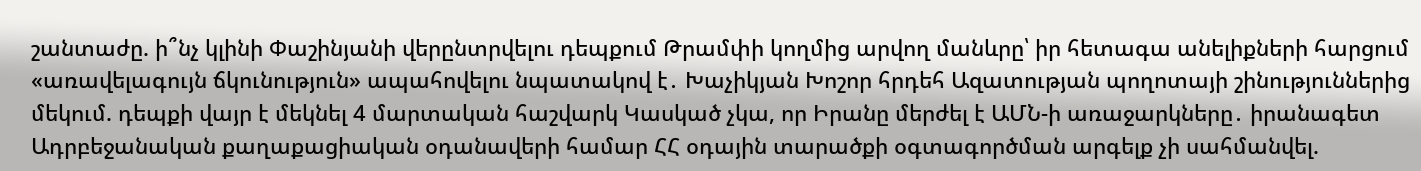շանտաժը. ի՞նչ կլինի Փաշինյանի վերընտրվելու դեպքում Թրամփի կողմից արվող մանևրը՝ իր հետագա անելիքների հարցում «առավելագույն ճկունություն» ապահովելու նպատակով է․ Խաչիկյան Խոշոր հրդեհ Ազատության պողոտայի շինություններից մեկում. դեպքի վայր է մեկնել 4 մարտական հաշվարկ Կասկած չկա, որ Իրանը մերժել է ԱՄՆ-ի առաջարկները․ իրանագետ Ադրբեջանական քաղաքացիական օդանավերի համար ՀՀ օդային տարածքի օգտագործման արգելք չի սահմանվել.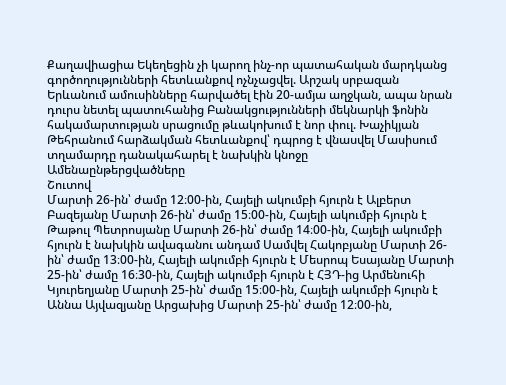Քաղավիացիա Եկեղեցին չի կարող ինչ-որ պատահական մարդկանց գործողությունների հետևանքով ոչնչացվել. Արշակ սրբազան Երևանում ամուսինները հարվածել էին 20-ամյա աղջկան, ապա նրան դուրս նետել պատուհանից Բանակցությունների մեկնարկի ֆոնին հակամարտության սրացումը թևակոխում է նոր փուլ. Խաչիկյան Թեհրանում հարձակման հետևանքով՝ դպրոց է վնասվել Մասիսում տղամարդը դանակահարել է նախկին կնոջը
Ամենաընթերցվածները
Շուտով
Մարտի 26-ին՝ ժամը 12։00-ին, Հայելի ակումբի հյուրն է Ալբերտ Բազեյանը Մարտի 26-ին՝ ժամը 15։00-ին, Հայելի ակումբի հյուրն է Թաթուլ Պետրոսյանը Մարտի 26-ին՝ ժամը 14։00-ին, Հայելի ակումբի հյուրն է նախկին ավագանու անդամ Սամվել Հակոբյանը Մարտի 26-ին՝ ժամը 13։00-ին, Հայելի ակումբի հյուրն է Մեսրոպ Եսայանը Մարտի 25-ին՝ ժամը 16։30-ին, Հայելի ակումբի հյուրն է ՀՅԴ-ից Արմենուհի Կյուրեղյանը Մարտի 25-ին՝ ժամը 15։00-ին, Հայելի ակումբի հյուրն է Աննա Այվազյանը Արցախից Մարտի 25-ին՝ ժամը 12։00-ին,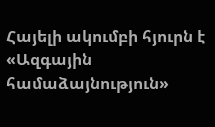Հայելի ակումբի հյուրն է «Ազգային համաձայնություն»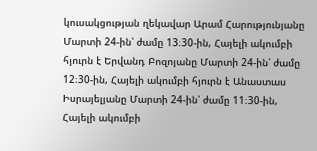կուսակցության ղեկավար Արամ Հարությունյանը Մարտի 24-ին՝ ժամը 13։30-ին, Հայելի ակումբի հյուրն է Երվանդ Բոզոյանը Մարտի 24-ին՝ ժամը 12։30-ին, Հայելի ակումբի հյուրն է Անաստաս Իսրայելյանը Մարտի 24-ին՝ ժամը 11։30-ին, Հայելի ակումբի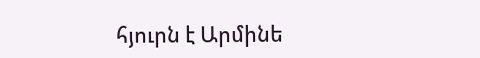հյուրն է Արմինե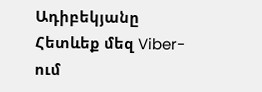Ադիբեկյանը
Հետևեք մեզ Viber-ում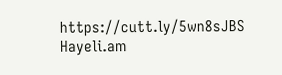https://cutt.ly/5wn8sJBS
Hayeli.am